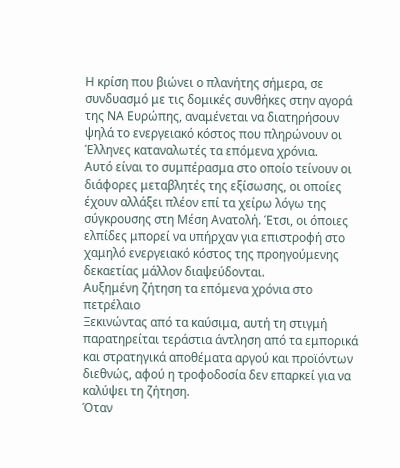Η κρίση που βιώνει ο πλανήτης σήμερα, σε συνδυασμό με τις δομικές συνθήκες στην αγορά της ΝΑ Ευρώπης, αναμένεται να διατηρήσουν ψηλά το ενεργειακό κόστος που πληρώνουν οι Έλληνες καταναλωτές τα επόμενα χρόνια.
Αυτό είναι το συμπέρασμα στο οποίο τείνουν οι διάφορες μεταβλητές της εξίσωσης, οι οποίες έχουν αλλάξει πλέον επί τα χείρω λόγω της σύγκρουσης στη Μέση Ανατολή. Έτσι, οι όποιες ελπίδες μπορεί να υπήρχαν για επιστροφή στο χαμηλό ενεργειακό κόστος της προηγούμενης δεκαετίας μάλλον διαψεύδονται.
Αυξημένη ζήτηση τα επόμενα χρόνια στο πετρέλαιο
Ξεκινώντας από τα καύσιμα, αυτή τη στιγμή παρατηρείται τεράστια άντληση από τα εμπορικά και στρατηγικά αποθέματα αργού και προϊόντων διεθνώς, αφού η τροφοδοσία δεν επαρκεί για να καλύψει τη ζήτηση.
Όταν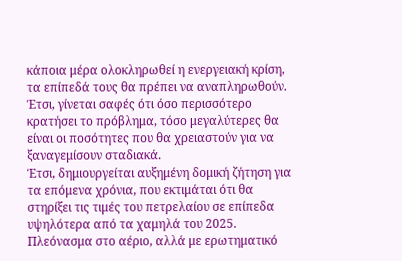κάποια μέρα ολοκληρωθεί η ενεργειακή κρίση, τα επίπεδά τους θα πρέπει να αναπληρωθούν. Έτσι, γίνεται σαφές ότι όσο περισσότερο κρατήσει το πρόβλημα, τόσο μεγαλύτερες θα είναι οι ποσότητες που θα χρειαστούν για να ξαναγεμίσουν σταδιακά.
Έτσι, δημιουργείται αυξημένη δομική ζήτηση για τα επόμενα χρόνια, που εκτιμάται ότι θα στηρίξει τις τιμές του πετρελαίου σε επίπεδα υψηλότερα από τα χαμηλά του 2025.
Πλεόνασμα στο αέριο, αλλά με ερωτηματικό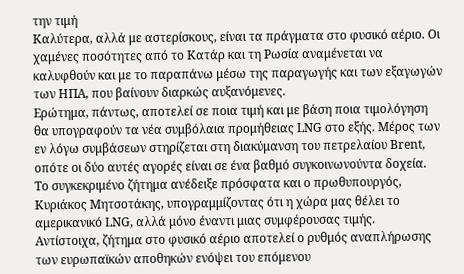την τιμή
Καλύτερα, αλλά με αστερίσκους, είναι τα πράγματα στο φυσικό αέριο. Οι χαμένες ποσότητες από το Κατάρ και τη Ρωσία αναμένεται να καλυφθούν και με το παραπάνω μέσω της παραγωγής και των εξαγωγών των ΗΠΑ, που βαίνουν διαρκώς αυξανόμενες.
Ερώτημα, πάντως, αποτελεί σε ποια τιμή και με βάση ποια τιμολόγηση θα υπογραφούν τα νέα συμβόλαια προμήθειας LNG στο εξής. Μέρος των εν λόγω συμβάσεων στηρίζεται στη διακύμανση του πετρελαίου Brent, οπότε οι δύο αυτές αγορές είναι σε ένα βαθμό συγκοινωνούντα δοχεία.
Το συγκεκριμένο ζήτημα ανέδειξε πρόσφατα και ο πρωθυπουργός, Κυριάκος Μητσοτάκης, υπογραμμίζοντας ότι η χώρα μας θέλει το αμερικανικό LNG, αλλά μόνο έναντι μιας συμφέρουσας τιμής.
Αντίστοιχα, ζήτημα στο φυσικό αέριο αποτελεί ο ρυθμός αναπλήρωσης των ευρωπαϊκών αποθηκών ενόψει του επόμενου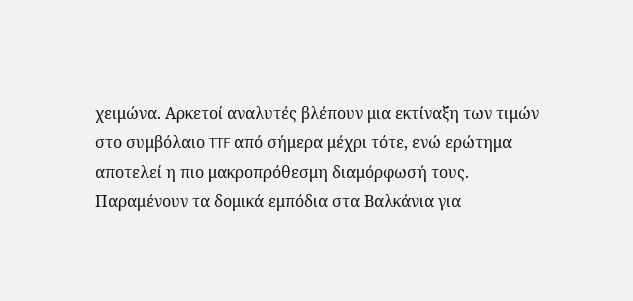χειμώνα. Αρκετοί αναλυτές βλέπουν μια εκτίναξη των τιμών στο συμβόλαιο TTF από σήμερα μέχρι τότε, ενώ ερώτημα αποτελεί η πιο μακροπρόθεσμη διαμόρφωσή τους.
Παραμένουν τα δομικά εμπόδια στα Βαλκάνια για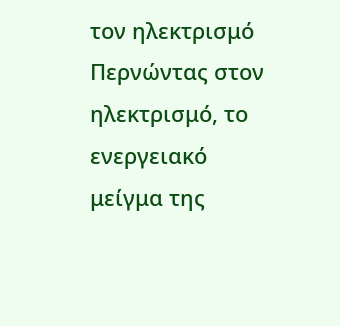τον ηλεκτρισμό
Περνώντας στον ηλεκτρισμό, το ενεργειακό μείγμα της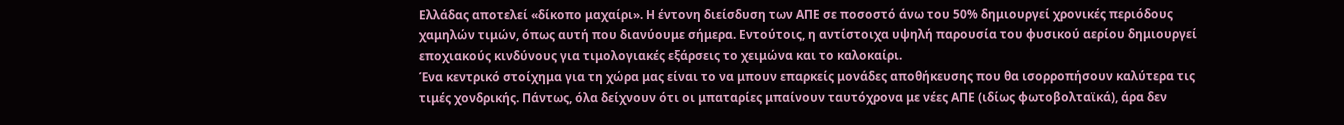Ελλάδας αποτελεί «δίκοπο μαχαίρι». Η έντονη διείσδυση των ΑΠΕ σε ποσοστό άνω του 50% δημιουργεί χρονικές περιόδους χαμηλών τιμών, όπως αυτή που διανύουμε σήμερα. Εντούτοις, η αντίστοιχα υψηλή παρουσία του φυσικού αερίου δημιουργεί εποχιακούς κινδύνους για τιμολογιακές εξάρσεις το χειμώνα και το καλοκαίρι.
Ένα κεντρικό στοίχημα για τη χώρα μας είναι το να μπουν επαρκείς μονάδες αποθήκευσης που θα ισορροπήσουν καλύτερα τις τιμές χονδρικής. Πάντως, όλα δείχνουν ότι οι μπαταρίες μπαίνουν ταυτόχρονα με νέες ΑΠΕ (ιδίως φωτοβολταϊκά), άρα δεν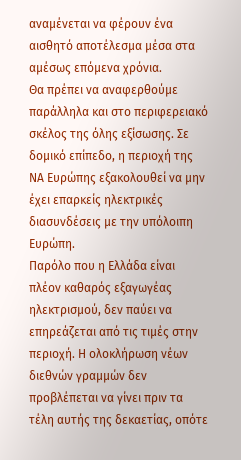αναμένεται να φέρουν ένα αισθητό αποτέλεσμα μέσα στα αμέσως επόμενα χρόνια.
Θα πρέπει να αναφερθούμε παράλληλα και στο περιφερειακό σκέλος της όλης εξίσωσης. Σε δομικό επίπεδο, η περιοχή της ΝΑ Ευρώπης εξακολουθεί να μην έχει επαρκείς ηλεκτρικές διασυνδέσεις με την υπόλοιπη Ευρώπη.
Παρόλο που η Ελλάδα είναι πλέον καθαρός εξαγωγέας ηλεκτρισμού, δεν παύει να επηρεάζεται από τις τιμές στην περιοχή. Η ολοκλήρωση νέων διεθνών γραμμών δεν προβλέπεται να γίνει πριν τα τέλη αυτής της δεκαετίας, οπότε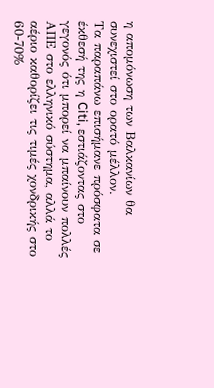η απομόνωση των Βαλκανίων θα συνεχιστεί στο ορατό μέλλον.
Τα παραπάνω επισήμανε πρόσφατα σε έκθεσή της η Citi, εστιάζοντας στο γεγονός ότι μπορεί να μπαίνουν πολλές ΑΠΕ στο ελληνικό σύστημα, αλλά το αέριο καθορίζει τις τιμές χονδρικής στο 60-70%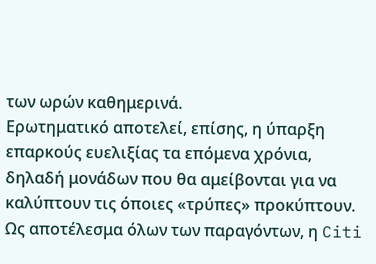των ωρών καθημερινά.
Ερωτηματικό αποτελεί, επίσης, η ύπαρξη επαρκούς ευελιξίας τα επόμενα χρόνια, δηλαδή μονάδων που θα αμείβονται για να καλύπτουν τις όποιες «τρύπες» προκύπτουν.
Ως αποτέλεσμα όλων των παραγόντων, η Citi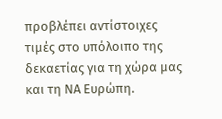προβλέπει αντίστοιχες τιμές στο υπόλοιπο της δεκαετίας για τη χώρα μας και τη ΝΑ Ευρώπη.